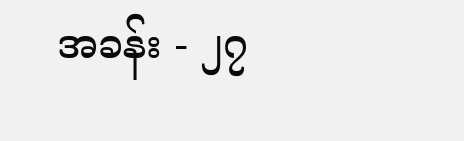အခန်း - ၂၇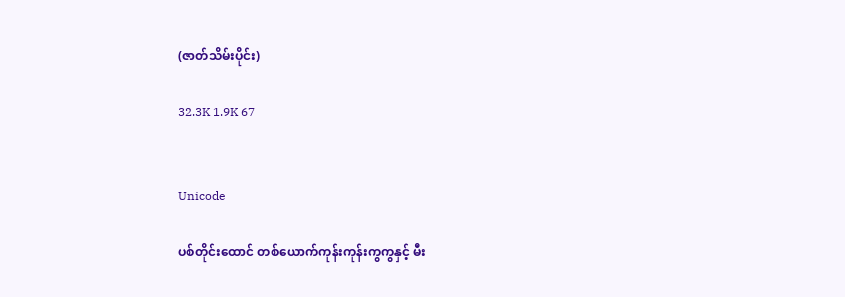(ဇာတ်သိမ်းပိုင်း)

32.3K 1.9K 67


Unicode

ပစ်တိုင်းထောင် တစ်ယောက်ကုန်းကုန်းကွကွနှင့် မီး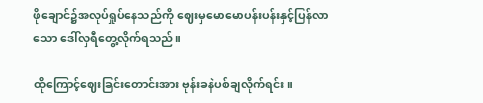ဖိုချောင်၌အလုပ်ရှုပ်နေသည်ကို ဈေးမှမောမောပန်းပန်းနှင့်ပြန်လာသော ဒေါ်လှရီတွေ့လိုက်ရသည်။

ထိုကြောင့်ဈေးခြင်းတောင်းအား ဗုန်းခနဲပစ်ချလိုက်ရင်း။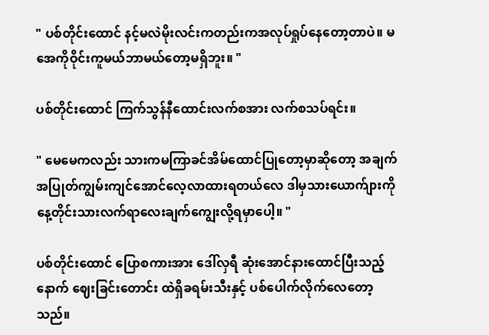" ပစ်တိုင်းထောင် နင့်မလဲမိုးလင်းကတည်းကအလုပ်ရှုပ်နေတော့တာပဲ။ မအေကိုဝိုင်းကူမယ်ဘာမယ်တော့မရှိဘူး။ "

ပစ်တိုင်းထောင် ကြက်သွန်နီထောင်းလက်စအား လက်စသပ်ရင်း။

" မေမေကလည်း သားကမကြာခင်အိမ်ထောင်ပြုတော့မှာဆိုတော့ အချက်အပြုတ်ကျွမ်းကျင်အောင်လေ့လာထားရတယ်လေ ဒါမှသားယောက်ျားကို နေ့တိုင်းသားလက်ရာလေးချက်ကျွေးလို့ရမှာပေါ့။ "

ပစ်တိုင်းထောင် ပြောစကားအား ဒေါ်လှရီ ဆုံးအောင်နားထောင်ပြီးသည့်နောက် ဈေးခြင်းတောင်း ထဲရှိခရမ်းသီးနှင့် ပစ်ပေါက်လိုက်လေတော့သည်။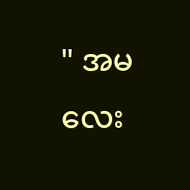" အ‌မလေး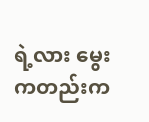ရဲ့လား မွေးကတည်းက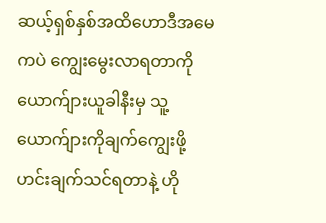ဆယ့်ရှစ်နှစ်အထိဟောဒီအမေကပဲ ကျွေးမွေးလာရတာကို ယောက်ျားယူခါနီးမှ သူ့ယောက်ျားကိုချက်ကျွေးဖို့ ဟင်းချက်သင်ရတာနဲ့ ဟို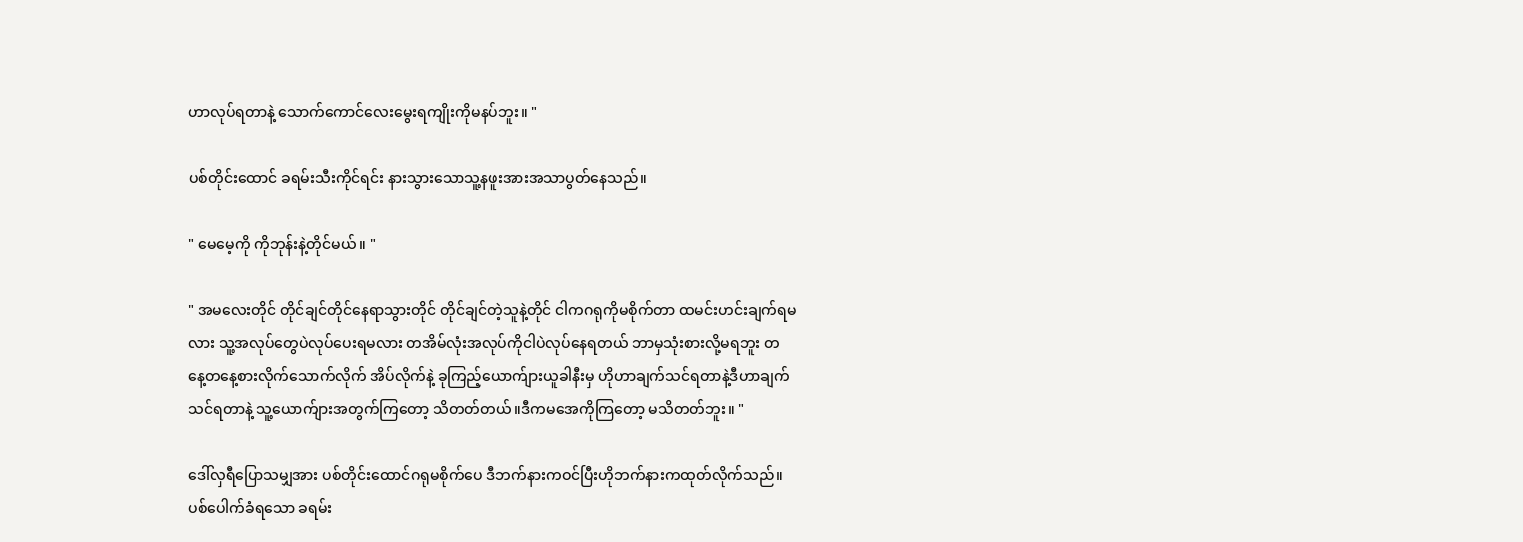ဟာလုပ်ရတာနဲ့ သောက်ကောင်လေးမွေးရကျိုးကိုမနပ်ဘူး။ "

ပစ်တိုင်းထောင် ခရမ်းသီးကိုင်ရင်း နားသွားသောသူ့နဖူးအားအသာပွတ်နေသည်။

" မေမေ့ကို ကိုဘုန်းနဲ့တိုင်မယ်။ "

" အမလေးတိုင် တိုင်ချင်တိုင်နေရာသွားတိုင် တိုင်ချင်တဲ့သူနဲ့တိုင် ငါကဂရုကိုမစိုက်တာ ထမင်းဟင်းချက်ရမလား သူ့အလုပ်တွေပဲလုပ်ပေးရမလား တအိမ်လုံးအလုပ်ကိုငါပဲလုပ်နေရတယ် ဘာမှသုံးစားလို့မရဘူး တနေ့‌တနေ့စားလိုက်သောက်လိုက် အိပ်လိုက်နဲ့ ခုကြည့်ယောက်ျားယူခါနီးမှ ဟိုဟာချက်သင်ရတာနဲ့ဒီဟာချက်သင်ရတာနဲ့ သူ့ယောက်ျားအတွက်ကြတော့ သိတတ်တယ်။ဒီကမအေကိုကြတော့ မသိတတ်ဘူး။ "

ဒေါ်လှရီပြောသမျှအား ပစ်တိုင်းထောင်ဂရုမစိုက်ပေ ဒီဘက်နားကဝင်ပြီးဟိုဘက်နားကထုတ်လိုက်သည်။ ပစ်ပေါက်ခံရသော ခရမ်း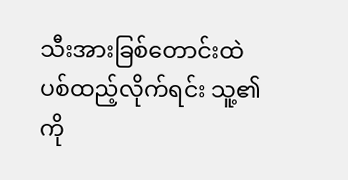သီးအားခြစ်တောင်းထဲ ပစ်ထည့်လိုက်ရင်း သူ့၏ကို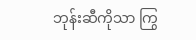ဘုန်းဆီကိုသာ ကြွ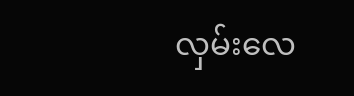လှမ်းလေ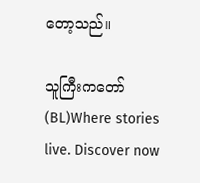တော့သည်။

သူကြီးကတော်(BL)Where stories live. Discover now